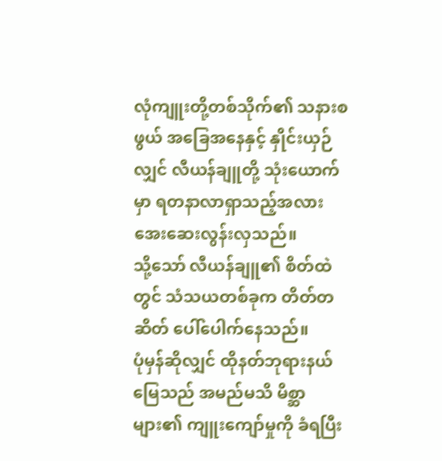လုံကျူးတို့တစ်သိုက်၏ သနားစဖွယ် အခြေအနေနှင့် နှိုင်းယှဉ်လျှင် လီယန်ချူတို့ သုံးယောက်မှာ ရတနာလာရှာသည့်အလား အေးဆေးလွန်းလှသည်။
သို့သော် လီယန်ချူ၏ စိတ်ထဲတွင် သံသယတစ်ခုက တိတ်တဆိတ် ပေါ်ပေါက်နေသည်။
ပုံမှန်ဆိုလျှင် ထိုနတ်ဘုရားနယ်မြေသည် အမည်မသိ မိစ္ဆာများ၏ ကျူးကျော်မှုကို ခံရပြီး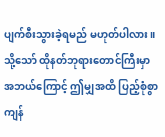ပျက်စီးသွားခဲ့ရမည် မဟုတ်ပါလား။
သို့သော် ထိုနတ်ဘုရားတောင်ကြီးမှာ အဘယ်ကြောင့် ဤမျှအထိ ပြည့်စုံစွာ ကျန်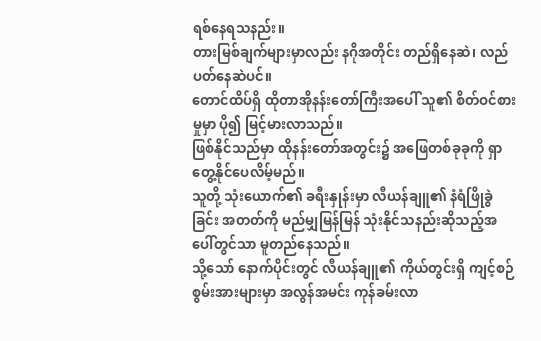ရစ်နေရသနည်း။
တားမြစ်ချက်များမှာလည်း နဂိုအတိုင်း တည်ရှိနေဆဲ၊ လည်ပတ်နေဆဲပင်။
တောင်ထိပ်ရှိ ထိုတာအိုနန်းတော်ကြီးအပေါ် သူ၏ စိတ်ဝင်စားမှုမှာ ပို၍ မြင့်မားလာသည်။
ဖြစ်နိုင်သည်မှာ ထိုနန်းတော်အတွင်း၌ အဖြေတစ်ခုခုကို ရှာတွေ့နိုင်ပေလိမ့်မည်။
သူတို့ သုံးယောက်၏ ခရီးနှုန်းမှာ လီယန်ချူ၏ နံရံဖြိုခွဲခြင်း အတတ်ကို မည်မျှမြန်မြန် သုံးနိုင်သနည်းဆိုသည့်အပေါ်တွင်သာ မူတည်နေသည်။
သို့သော် နောက်ပိုင်းတွင် လီယန်ချူ၏ ကိုယ်တွင်းရှိ ကျင့်စဉ်စွမ်းအားများမှာ အလွန်အမင်း ကုန်ခမ်းလာ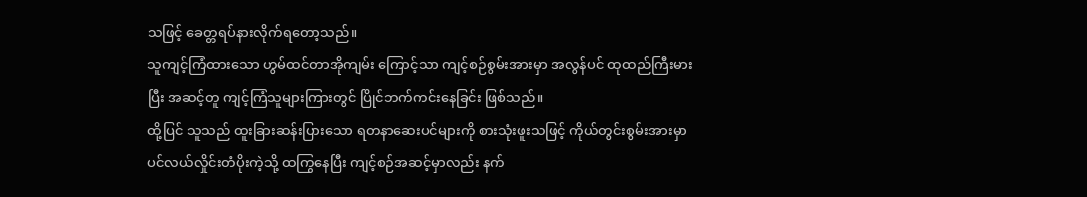သဖြင့် ခေတ္တရပ်နားလိုက်ရတော့သည်။
သူကျင့်ကြံထားသော ဟွမ်ထင်တာအိုကျမ်း ကြောင့်သာ ကျင့်စဉ်စွမ်းအားမှာ အလွန်ပင် ထုထည်ကြီးမားပြီး အဆင့်တူ ကျင့်ကြံသူများကြားတွင် ပြိုင်ဘက်ကင်းနေခြင်း ဖြစ်သည်။
ထို့ပြင် သူသည် ထူးခြားဆန်းပြားသော ရတနာဆေးပင်များကို စားသုံးဖူးသဖြင့် ကိုယ်တွင်းစွမ်းအားမှာ ပင်လယ်လှိုင်းတံပိုးကဲ့သို့ ထကြွနေပြီး ကျင့်စဉ်အဆင့်မှာလည်း နက်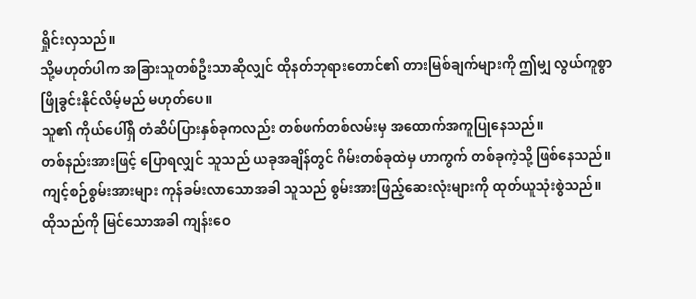ရှိုင်းလှသည်။
သို့မဟုတ်ပါက အခြားသူတစ်ဦးသာဆိုလျှင် ထိုနတ်ဘုရားတောင်၏ တားမြစ်ချက်များကို ဤမျှ လွယ်ကူစွာ ဖြိုခွင်းနိုင်လိမ့်မည် မဟုတ်ပေ။
သူ၏ ကိုယ်ပေါ်ရှိ တံဆိပ်ပြားနှစ်ခုကလည်း တစ်ဖက်တစ်လမ်းမှ အထောက်အကူပြုနေသည်။
တစ်နည်းအားဖြင့် ပြောရလျှင် သူသည် ယခုအချိန်တွင် ဂိမ်းတစ်ခုထဲမှ ဟာကွက် တစ်ခုကဲ့သို့ ဖြစ်နေသည်။
ကျင့်စဉ်စွမ်းအားများ ကုန်ခမ်းလာသောအခါ သူသည် စွမ်းအားဖြည့်ဆေးလုံးများကို ထုတ်ယူသုံးစွဲသည်။
ထိုသည်ကို မြင်သောအခါ ကျန်းဝေ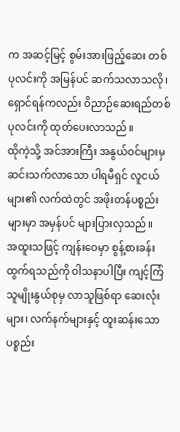က အဆင့်မြင့် စွမ်းအားဖြည့်ဆေး တစ်ပုလင်းကို အမြန်ပင် ဆက်သလာသလို၊ ရှောင်ရန်ကလည်း ဝိညာဉ်ဆေးရည်တစ်ပုလင်းကို ထုတ်ပေးလာသည်။
ထိုကဲ့သို့ အင်အားကြီး အနွယ်ဝင်များမှ ဆင်းသက်လာသော ပါရမီရှင် လူငယ်များ၏ လက်ထဲတွင် အဖိုးတန်ပစ္စည်းများမှာ အမှန်ပင် များပြားလှသည်။
အထူးသဖြင့် ကျန်းဝေမှာ စွန့်စားခန်းထွက်ရသည်ကို ဝါသနာပါပြီး ကျင့်ကြံသူမျိုးနွယ်စုမှ လာသူဖြစ်ရာ ဆေးလုံးများ၊ လက်နက်များနှင့် ထူးဆန်းသော ပစ္စည်း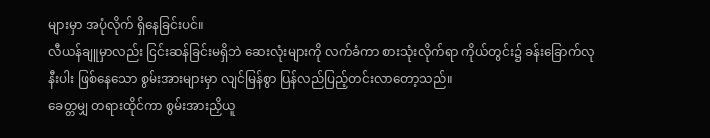များမှာ အပုံလိုက် ရှိနေခြင်းပင်။
လီယန်ချူမှာလည်း ငြင်းဆန်ခြင်းမရှိဘဲ ဆေးလုံးများကို လက်ခံကာ စားသုံးလိုက်ရာ ကိုယ်တွင်း၌ ခန်းခြောက်လုနီးပါး ဖြစ်နေသော စွမ်းအားများမှာ လျင်မြန်စွာ ပြန်လည်ပြည့်တင်းလာတော့သည်။
ခေတ္တမျှ တရားထိုင်ကာ စွမ်းအားညှိယူ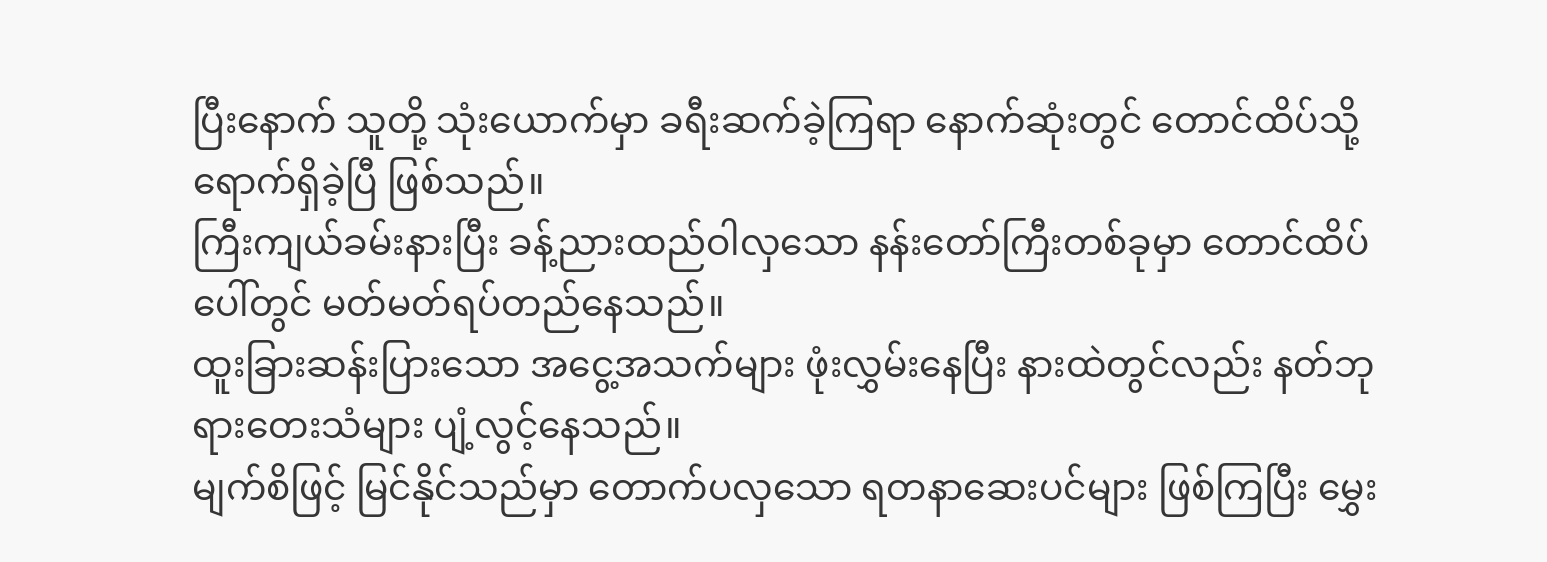ပြီးနောက် သူတို့ သုံးယောက်မှာ ခရီးဆက်ခဲ့ကြရာ နောက်ဆုံးတွင် တောင်ထိပ်သို့ ရောက်ရှိခဲ့ပြီ ဖြစ်သည်။
ကြီးကျယ်ခမ်းနားပြီး ခန့်ညားထည်ဝါလှသော နန်းတော်ကြီးတစ်ခုမှာ တောင်ထိပ်ပေါ်တွင် မတ်မတ်ရပ်တည်နေသည်။
ထူးခြားဆန်းပြားသော အငွေ့အသက်များ ဖုံးလွှမ်းနေပြီး နားထဲတွင်လည်း နတ်ဘုရားတေးသံများ ပျံ့လွင့်နေသည်။
မျက်စိဖြင့် မြင်နိုင်သည်မှာ တောက်ပလှသော ရတနာဆေးပင်များ ဖြစ်ကြပြီး မွှေး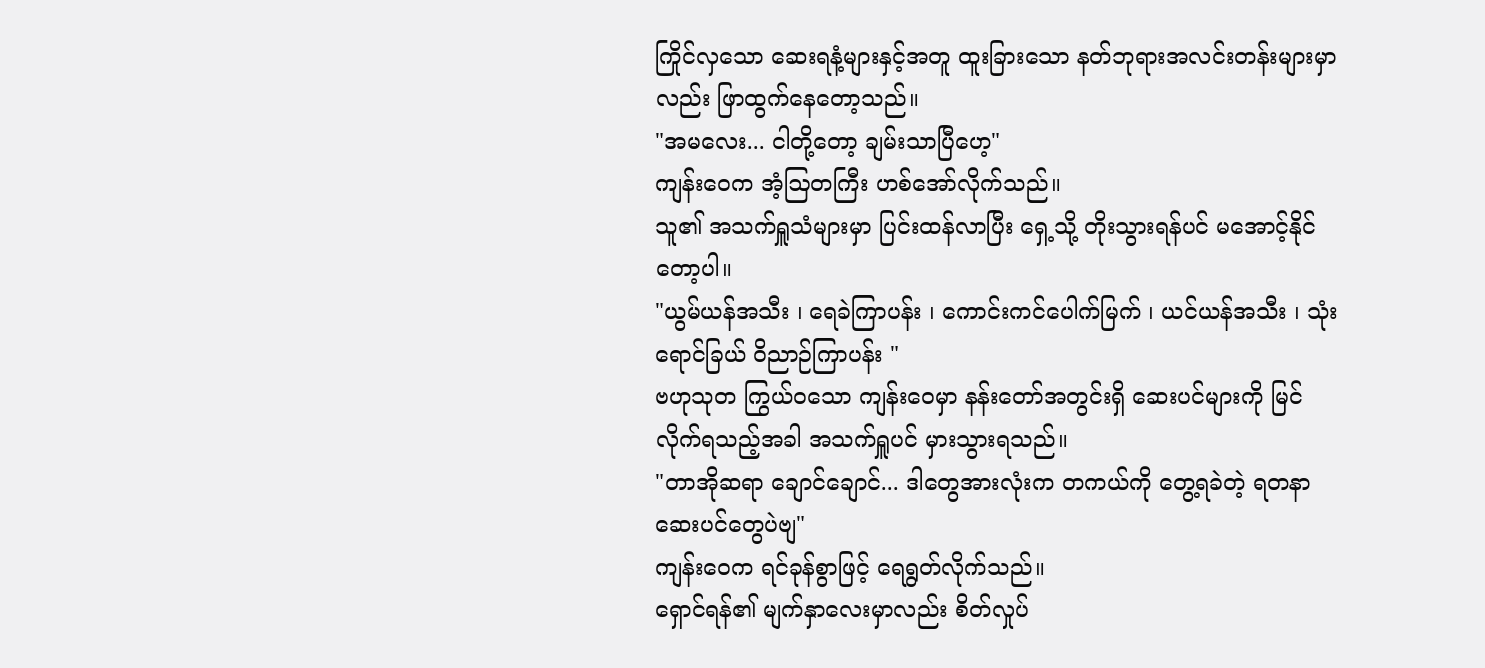ကြိုင်လှသော ဆေးရနံ့များနှင့်အတူ ထူးခြားသော နတ်ဘုရားအလင်းတန်းများမှာလည်း ဖြာထွက်နေတော့သည်။
"အမလေး... ငါတို့တော့ ချမ်းသာပြီဟေ့"
ကျန်းဝေက အံ့ဩတကြီး ဟစ်အော်လိုက်သည်။
သူ၏ အသက်ရှူသံများမှာ ပြင်းထန်လာပြီး ရှေ့သို့ တိုးသွားရန်ပင် မအောင့်နိုင်တော့ပါ။
"ယွမ်ယန်အသီး ၊ ရေခဲကြာပန်း ၊ ကောင်းကင်ပေါက်မြက် ၊ ယင်ယန်အသီး ၊ သုံးရောင်ခြယ် ဝိညာဉ်ကြာပန်း "
ဗဟုသုတ ကြွယ်ဝသော ကျန်းဝေမှာ နန်းတော်အတွင်းရှိ ဆေးပင်များကို မြင်လိုက်ရသည့်အခါ အသက်ရှူပင် မှားသွားရသည်။
"တာအိုဆရာ ချောင်ချောင်... ဒါတွေအားလုံးက တကယ်ကို တွေ့ရခဲတဲ့ ရတနာဆေးပင်တွေပဲဗျ"
ကျန်းဝေက ရင်ခုန်စွာဖြင့် ရေရွတ်လိုက်သည်။
ရှောင်ရန်၏ မျက်နှာလေးမှာလည်း စိတ်လှုပ်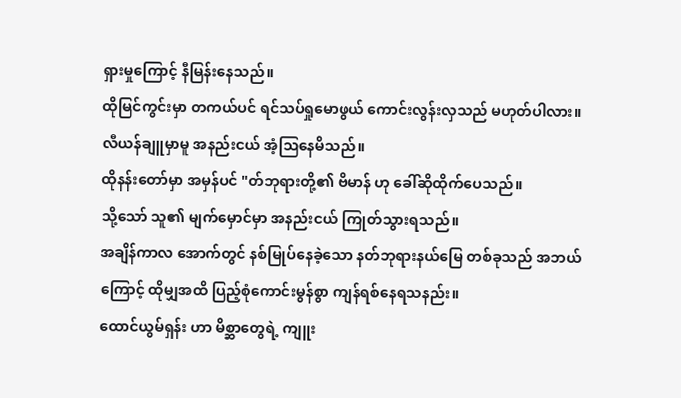ရှားမှုကြောင့် နီမြန်းနေသည်။
ထိုမြင်ကွင်းမှာ တကယ်ပင် ရင်သပ်ရှုမောဖွယ် ကောင်းလွန်းလှသည် မဟုတ်ပါလား။
လီယန်ချူမှာမူ အနည်းငယ် အံ့ဩနေမိသည်။
ထိုနန်းတော်မှာ အမှန်ပင် "တ်ဘုရားတို့၏ ဗိမာန် ဟု ခေါ်ဆိုထိုက်ပေသည်။
သို့သော် သူ၏ မျက်မှောင်မှာ အနည်းငယ် ကြုတ်သွားရသည်။
အချိန်ကာလ အောက်တွင် နစ်မြုပ်နေခဲ့သော နတ်ဘုရားနယ်မြေ တစ်ခုသည် အဘယ်ကြောင့် ထိုမျှအထိ ပြည့်စုံကောင်းမွန်စွာ ကျန်ရစ်နေရသနည်း။
ထောင်ယွမ်ရှန်း ဟာ မိစ္ဆာတွေရဲ့ ကျူး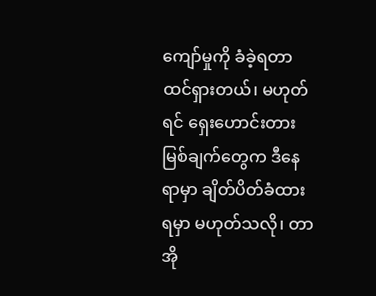ကျော်မှုကို ခံခဲ့ရတာ ထင်ရှားတယ်၊ မဟုတ်ရင် ရှေးဟောင်းတားမြစ်ချက်တွေက ဒီနေရာမှာ ချိတ်ပိတ်ခံထားရမှာ မဟုတ်သလို၊ တာအို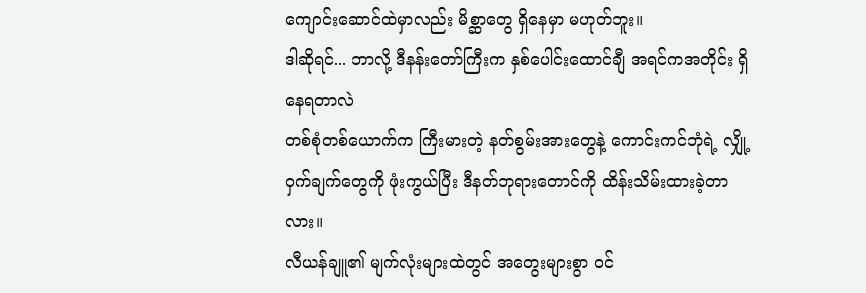ကျောင်းဆောင်ထဲမှာလည်း မိစ္ဆာတွေ ရှိနေမှာ မဟုတ်ဘူး။
ဒါဆိုရင်... ဘာလို့ ဒီနန်းတော်ကြီးက နှစ်ပေါင်းထောင်ချီ အရင်ကအတိုင်း ရှိနေရတာလဲ
တစ်စုံတစ်ယောက်က ကြီးမားတဲ့ နတ်စွမ်းအားတွေနဲ့ ကောင်းကင်ဘုံရဲ့ လျှို့ဝှက်ချက်တွေကို ဖုံးကွယ်ပြီး ဒီနတ်ဘုရားတောင်ကို ထိန်းသိမ်းထားခဲ့တာလား။
လီယန်ချူ၏ မျက်လုံးများထဲတွင် အတွေးများစွာ ဝင်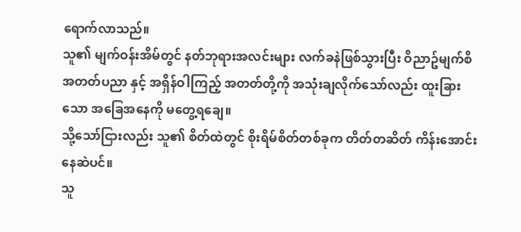ရောက်လာသည်။
သူ၏ မျက်ဝန်းအိမ်တွင် နတ်ဘုရားအလင်းများ လက်ခနဲဖြစ်သွားပြီး ဝိညာဥ်မျက်စိ အတတ်ပညာ နှင့် အရှိန်ဝါကြည့် အတတ်တို့ကို အသုံးချလိုက်သော်လည်း ထူးခြားသော အခြေအနေကို မတွေ့ရချေ။
သို့သော်ငြားလည်း သူ၏ စိတ်ထဲတွင် စိုးရိမ်စိတ်တစ်ခုက တိတ်တဆိတ် ကိန်းအောင်းနေဆဲပင်။
သူ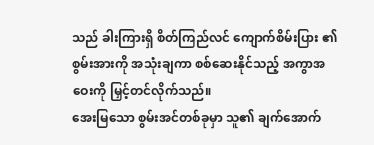သည် ခါးကြားရှိ စိတ်ကြည်လင် ကျောက်စိမ်းပြား ၏ စွမ်းအားကို အသုံးချကာ စစ်ဆေးနိုင်သည့် အကွာအဝေးကို မြှင့်တင်လိုက်သည်။
အေးမြသော စွမ်းအင်တစ်ခုမှာ သူ၏ ချက်အောက်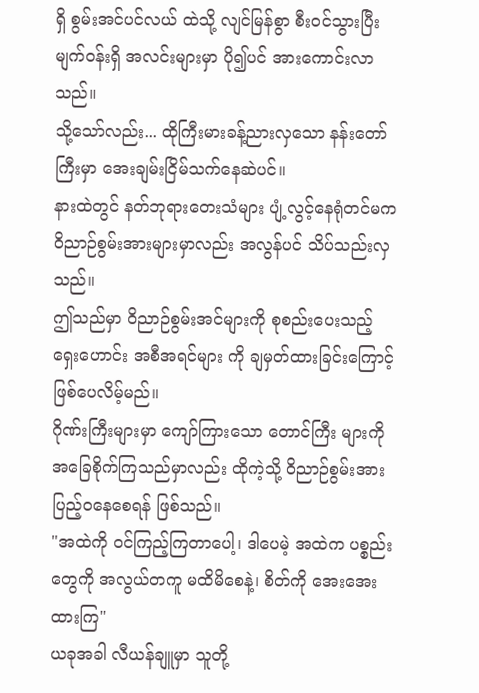ရှိ စွမ်းအင်ပင်လယ် ထဲသို့ လျင်မြန်စွာ စီးဝင်သွားပြီး မျက်ဝန်းရှိ အလင်းများမှာ ပို၍ပင် အားကောင်းလာသည်။
သို့သော်လည်း... ထိုကြီးမားခန့်ညားလှသော နန်းတော်ကြီးမှာ အေးချမ်းငြိမ်သက်နေဆဲပင်။
နားထဲတွင် နတ်ဘုရားတေးသံများ ပျံ့လွင့်နေရုံတင်မက ဝိညာဉ်စွမ်းအားများမှာလည်း အလွန်ပင် သိပ်သည်းလှသည်။
ဤသည်မှာ ဝိညာဉ်စွမ်းအင်များကို စုစည်းပေးသည့် ရှေးဟောင်း အစီအရင်များ ကို ချမှတ်ထားခြင်းကြောင့် ဖြစ်ပေလိမ့်မည်။
ဂိုဏ်းကြီးများမှာ ကျော်ကြားသော တောင်ကြီး များကို အခြေစိုက်ကြသည်မှာလည်း ထိုကဲ့သို့ ဝိညာဉ်စွမ်းအား ပြည့်ဝနေစေရန် ဖြစ်သည်။
"အထဲကို ဝင်ကြည့်ကြတာပေါ့၊ ဒါပေမဲ့ အထဲက ပစ္စည်းတွေကို အလွယ်တကူ မထိမိစေနဲ့၊ စိတ်ကို အေးအေးထားကြ"
ယခုအခါ လီယန်ချူမှာ သူတို့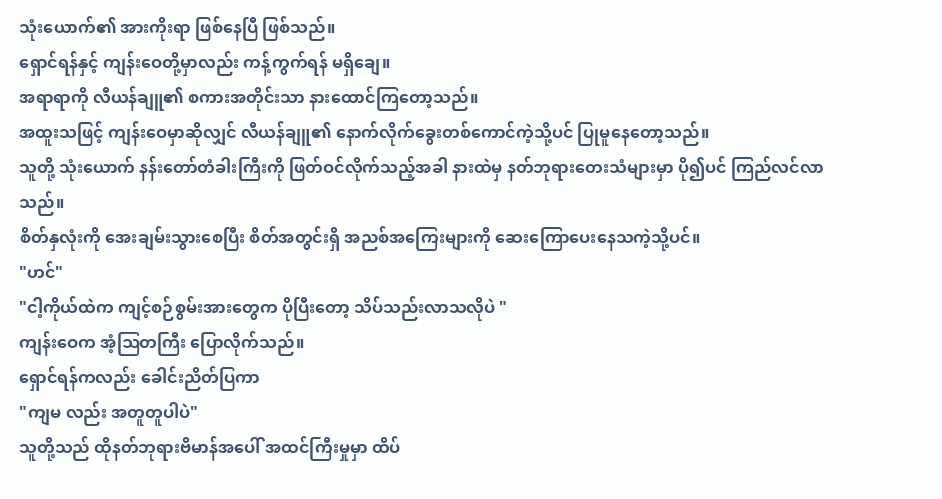သုံးယောက်၏ အားကိုးရာ ဖြစ်နေပြီ ဖြစ်သည်။
ရှောင်ရန်နှင့် ကျန်းဝေတို့မှာလည်း ကန့်ကွက်ရန် မရှိချေ။
အရာရာကို လီယန်ချူ၏ စကားအတိုင်းသာ နားထောင်ကြတော့သည်။
အထူးသဖြင့် ကျန်းဝေမှာဆိုလျှင် လီယန်ချူ၏ နောက်လိုက်ခွေးတစ်ကောင်ကဲ့သို့ပင် ပြုမူနေတော့သည်။
သူတို့ သုံးယောက် နန်းတော်တံခါးကြီးကို ဖြတ်ဝင်လိုက်သည့်အခါ နားထဲမှ နတ်ဘုရားတေးသံများမှာ ပို၍ပင် ကြည်လင်လာသည်။
စိတ်နှလုံးကို အေးချမ်းသွားစေပြီး စိတ်အတွင်းရှိ အညစ်အကြေးများကို ဆေးကြောပေးနေသကဲ့သို့ပင်။
"ဟင်"
"ငါ့ကိုယ်ထဲက ကျင့်စဉ်စွမ်းအားတွေက ပိုပြီးတော့ သိပ်သည်းလာသလိုပဲ "
ကျန်းဝေက အံ့ဩတကြီး ပြောလိုက်သည်။
ရှောင်ရန်ကလည်း ခေါင်းညိတ်ပြကာ
"ကျမ လည်း အတူတူပါပဲ"
သူတို့သည် ထိုနတ်ဘုရားဗိမာန်အပေါ် အထင်ကြီးမှုမှာ ထိပ်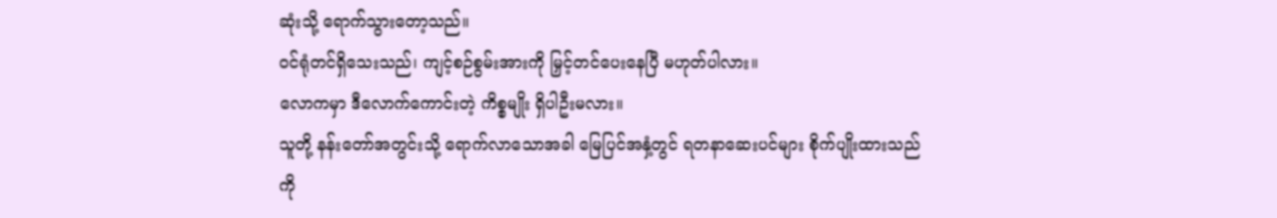ဆုံးသို့ ရောက်သွားတော့သည်။
ဝင်ရုံတင်ရှိသေးသည်၊ ကျင့်စဉ်စွမ်းအားကို မြှင့်တင်ပေးနေပြီ မဟုတ်ပါလား။
လောကမှာ ဒီလောက်ကောင်းတဲ့ ကိစ္စမျိုး ရှိပါဦးမလား။
သူတို့ နန်းတော်အတွင်းသို့ ရောက်လာသောအခါ မြေပြင်အနှံ့တွင် ရတနာဆေးပင်များ စိုက်ပျိုးထားသည်ကို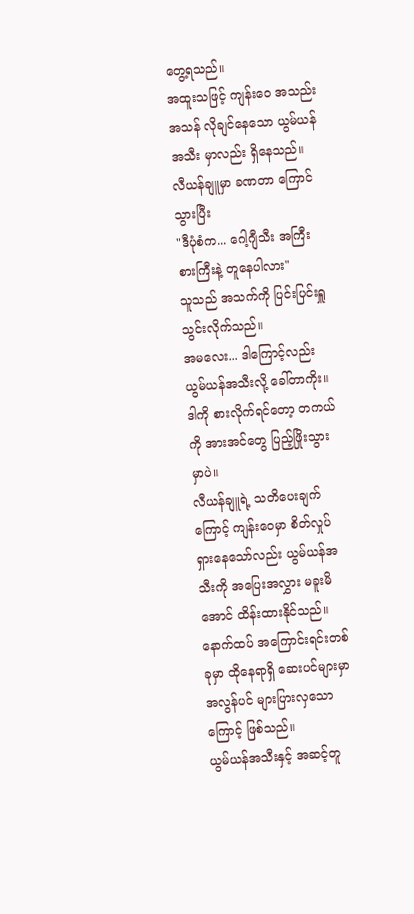တွေ့ရသည်။
အထူးသဖြင့် ကျန်းဝေ အသည်းအသန် လိုချင်နေသော ယွမ်ယန်အသီး မှာလည်း ရှိနေသည်။
လီယန်ချူမှာ ခဏတာ ကြောင်သွားပြီး
"ဒီပုံစံက... ဂေါ့ဂျီသီး အကြီးစားကြီးနဲ့ တူနေပါလား"
သူသည် အသက်ကို ပြင်းပြင်းရှူသွင်းလိုက်သည်။
အမလေး... ဒါကြောင့်လည်း ယွမ်ယန်အသီးလို့ ခေါ်တာကိုး။
ဒါကို စားလိုက်ရင်တော့ တကယ်ကို အားအင်တွေ ပြည့်ဖြိုးသွားမှာပဲ။
လီယန်ချူရဲ့ သတိပေးချက်ကြောင့် ကျန်းဝေမှာ စိတ်လှုပ်ရှားနေသော်လည်း ယွမ်ယန်အသီးကို အပြေးအလွှား မခူးမိအောင် ထိန်းထားနိုင်သည်။
နောက်ထပ် အကြောင်းရင်းတစ်ခုမှာ ထိုနေရာရှိ ဆေးပင်များမှာ အလွန်ပင် များပြားလှသောကြောင့် ဖြစ်သည်။
ယွမ်ယန်အသီးနှင့် အဆင့်တူ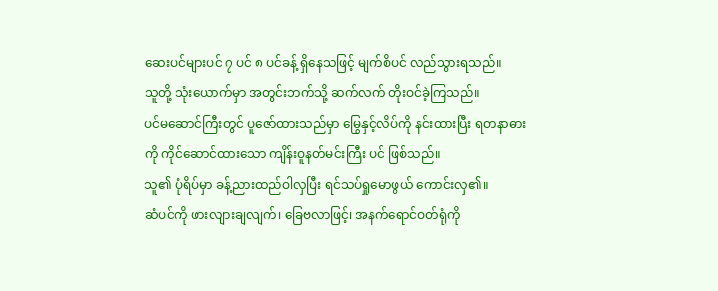ဆေးပင်များပင် ၇ ပင် ၈ ပင်ခန့် ရှိနေသဖြင့် မျက်စိပင် လည်သွားရသည်။
သူတို့ သုံးယောက်မှာ အတွင်းဘက်သို့ ဆက်လက် တိုးဝင်ခဲ့ကြသည်။
ပင်မဆောင်ကြီးတွင် ပူဇော်ထားသည်မှာ မြွေနှင့်လိပ်ကို နင်းထားပြီး ရတနာဓားကို ကိုင်ဆောင်ထားသော ကျိန်းဝူနတ်မင်းကြီး ပင် ဖြစ်သည်။
သူ၏ ပုံရိပ်မှာ ခန့်ညားထည်ဝါလှပြီး ရင်သပ်ရှုမောဖွယ် ကောင်းလှ၏။
ဆံပင်ကို ဖားလျားချလျက်၊ ခြေဗလာဖြင့်၊ အနက်ရောင်ဝတ်ရုံကို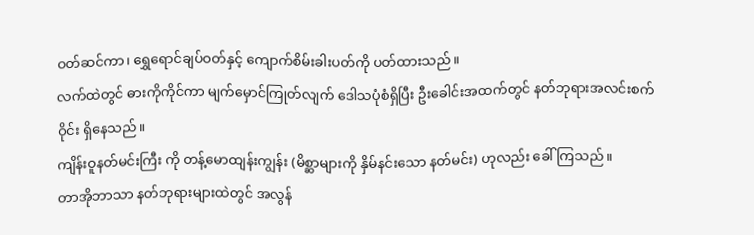ဝတ်ဆင်ကာ၊ ရွှေရောင်ချပ်ဝတ်နှင့် ကျောက်စိမ်းခါးပတ်ကို ပတ်ထားသည်။
လက်ထဲတွင် ဓားကိုကိုင်ကာ မျက်မှောင်ကြုတ်လျက် ဒေါသပုံစံရှိပြီး ဦးခေါင်းအထက်တွင် နတ်ဘုရားအလင်းစက်ဝိုင်း ရှိနေသည်။
ကျိန်းဝူနတ်မင်းကြီး ကို တန့်မောထျန်းကျွန်း (မိစ္ဆာများကို နှိမ်နင်းသော နတ်မင်း) ဟုလည်း ခေါ်ကြသည်။
တာအိုဘာသာ နတ်ဘုရားများထဲတွင် အလွန်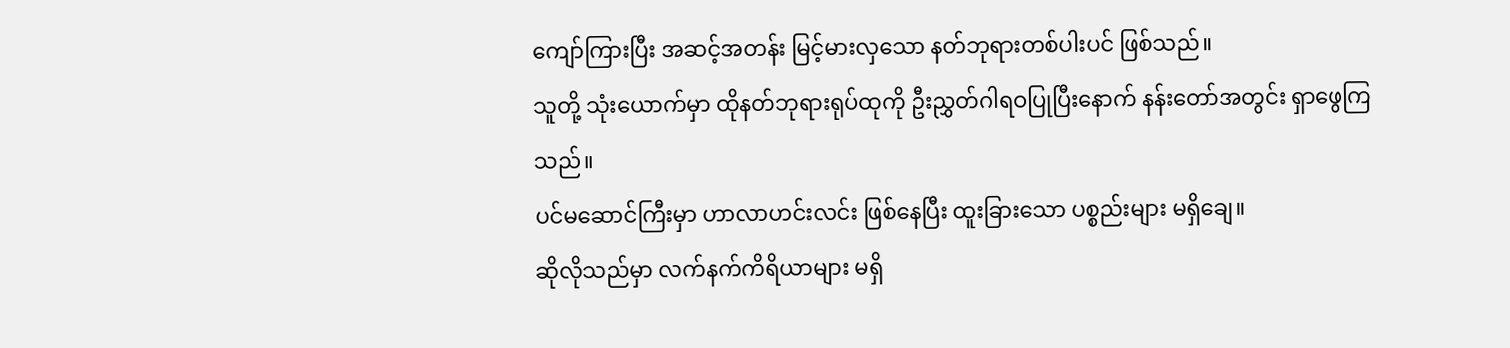ကျော်ကြားပြီး အဆင့်အတန်း မြင့်မားလှသော နတ်ဘုရားတစ်ပါးပင် ဖြစ်သည်။
သူတို့ သုံးယောက်မှာ ထိုနတ်ဘုရားရုပ်ထုကို ဦးညွှတ်ဂါရဝပြုပြီးနောက် နန်းတော်အတွင်း ရှာဖွေကြသည်။
ပင်မဆောင်ကြီးမှာ ဟာလာဟင်းလင်း ဖြစ်နေပြီး ထူးခြားသော ပစ္စည်းများ မရှိချေ။
ဆိုလိုသည်မှာ လက်နက်ကိရိယာများ မရှိ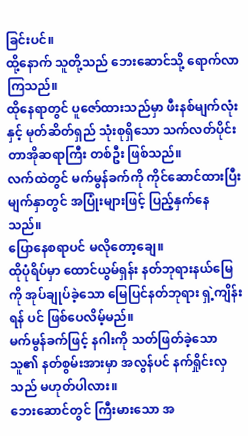ခြင်းပင်။
ထို့နောက် သူတို့သည် ဘေးဆောင်သို့ ရောက်လာကြသည်။
ထိုနေရာတွင် ပူဇော်ထားသည်မှာ ဖီးနစ်မျက်လုံး နှင့် မုတ်ဆိတ်ရှည် သုံးစုရှိသော သက်လတ်ပိုင်း တာအိုဆရာကြီး တစ်ဦး ဖြစ်သည်။
လက်ထဲတွင် မက်မွန်ခက်ကို ကိုင်ဆောင်ထားပြီး မျက်နှာတွင် အပြုံးများဖြင့် ပြည့်နှက်နေသည်။
ပြောနေစရာပင် မလိုတော့ချေ။
ထိုပုံရိပ်မှာ ထောင်ယွမ်ရှန်း နတ်ဘုရားနယ်မြေကို အုပ်ချုပ်ခဲ့သော မြေပြင်နတ်ဘုရား ရှဲ့ကျိန်းရန် ပင် ဖြစ်ပေလိမ့်မည်။
မက်မွန်ခက်ဖြင့် နဂါးကို သတ်ဖြတ်ခဲ့သော သူ၏ နတ်စွမ်းအားမှာ အလွန်ပင် နက်ရှိုင်းလှသည် မဟုတ်ပါလား။
ဘေးဆောင်တွင် ကြီးမားသော အ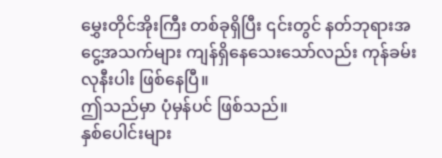မွှေးတိုင်အိုးကြီး တစ်ခုရှိပြီး ၎င်းတွင် နတ်ဘုရားအငွေ့အသက်များ ကျန်ရှိနေသေးသော်လည်း ကုန်ခမ်းလုနီးပါး ဖြစ်နေပြီ။
ဤသည်မှာ ပုံမှန်ပင် ဖြစ်သည်။
နှစ်ပေါင်းများ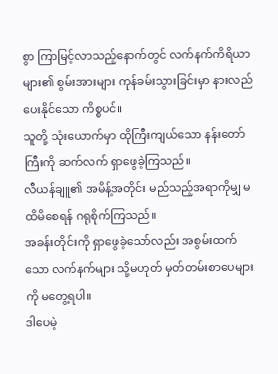စွာ ကြာမြင့်လာသည့်နောက်တွင် လက်နက်ကိရိယာများ၏ စွမ်းအားများ ကုန်ခမ်းသွားခြင်းမှာ နားလည်ပေးနိုင်သော ကိစ္စပင်။
သူတို့ သုံးယောက်မှာ ထိုကြီးကျယ်သော နန်းတော်ကြီးကို ဆက်လက် ရှာဖွေခဲ့ကြသည်။
လီယန်ချူ၏ အမိန့်အတိုင်း မည်သည့်အရာကိုမျှ မထိမိစေရန် ဂရုစိုက်ကြသည်။
အခန်းတိုင်းကို ရှာဖွေခဲ့သော်လည်း အစွမ်းထက်သော လက်နက်များ သို့မဟုတ် မှတ်တမ်းစာပေများကို မတွေ့ရပါ။
ဒါပေမဲ့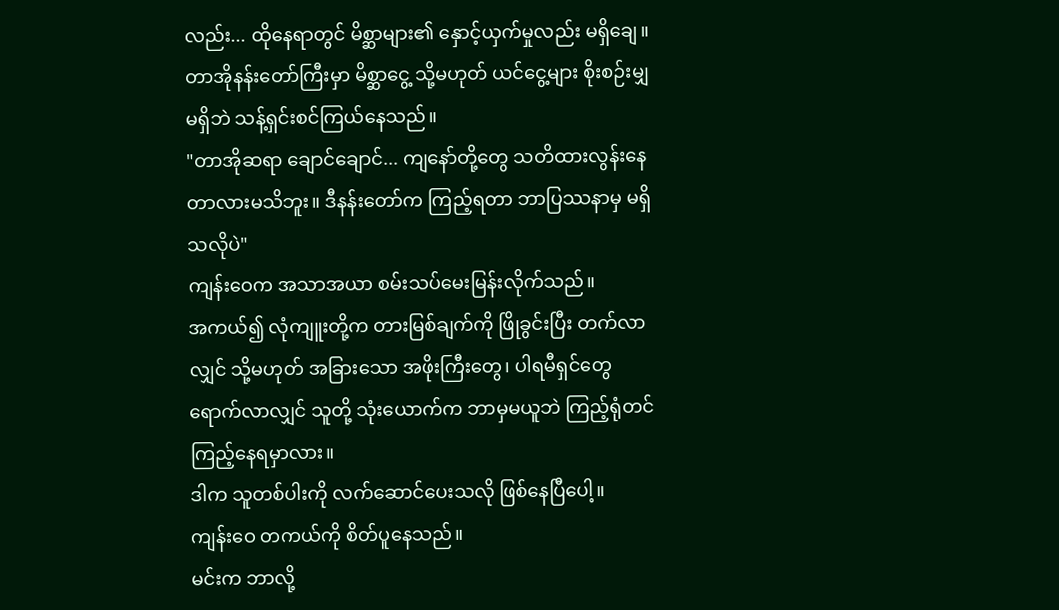လည်း... ထိုနေရာတွင် မိစ္ဆာများ၏ နှောင့်ယှက်မှုလည်း မရှိချေ။
တာအိုနန်းတော်ကြီးမှာ မိစ္ဆာငွေ့ သို့မဟုတ် ယင်ငွေ့များ စိုးစဉ်းမျှ မရှိဘဲ သန့်ရှင်းစင်ကြယ်နေသည်။
"တာအိုဆရာ ချောင်ချောင်... ကျနော်တို့တွေ သတိထားလွန်းနေတာလားမသိဘူး။ ဒီနန်းတော်က ကြည့်ရတာ ဘာပြဿနာမှ မရှိသလိုပဲ"
ကျန်းဝေက အသာအယာ စမ်းသပ်မေးမြန်းလိုက်သည်။
အကယ်၍ လုံကျူးတို့က တားမြစ်ချက်ကို ဖြိုခွင်းပြီး တက်လာလျှင် သို့မဟုတ် အခြားသော အဖိုးကြီးတွေ၊ ပါရမီရှင်တွေ ရောက်လာလျှင် သူတို့ သုံးယောက်က ဘာမှမယူဘဲ ကြည့်ရုံတင် ကြည့်နေရမှာလား။
ဒါက သူတစ်ပါးကို လက်ဆောင်ပေးသလို ဖြစ်နေပြီပေါ့။
ကျန်းဝေ တကယ်ကို စိတ်ပူနေသည်။
မင်းက ဘာလို့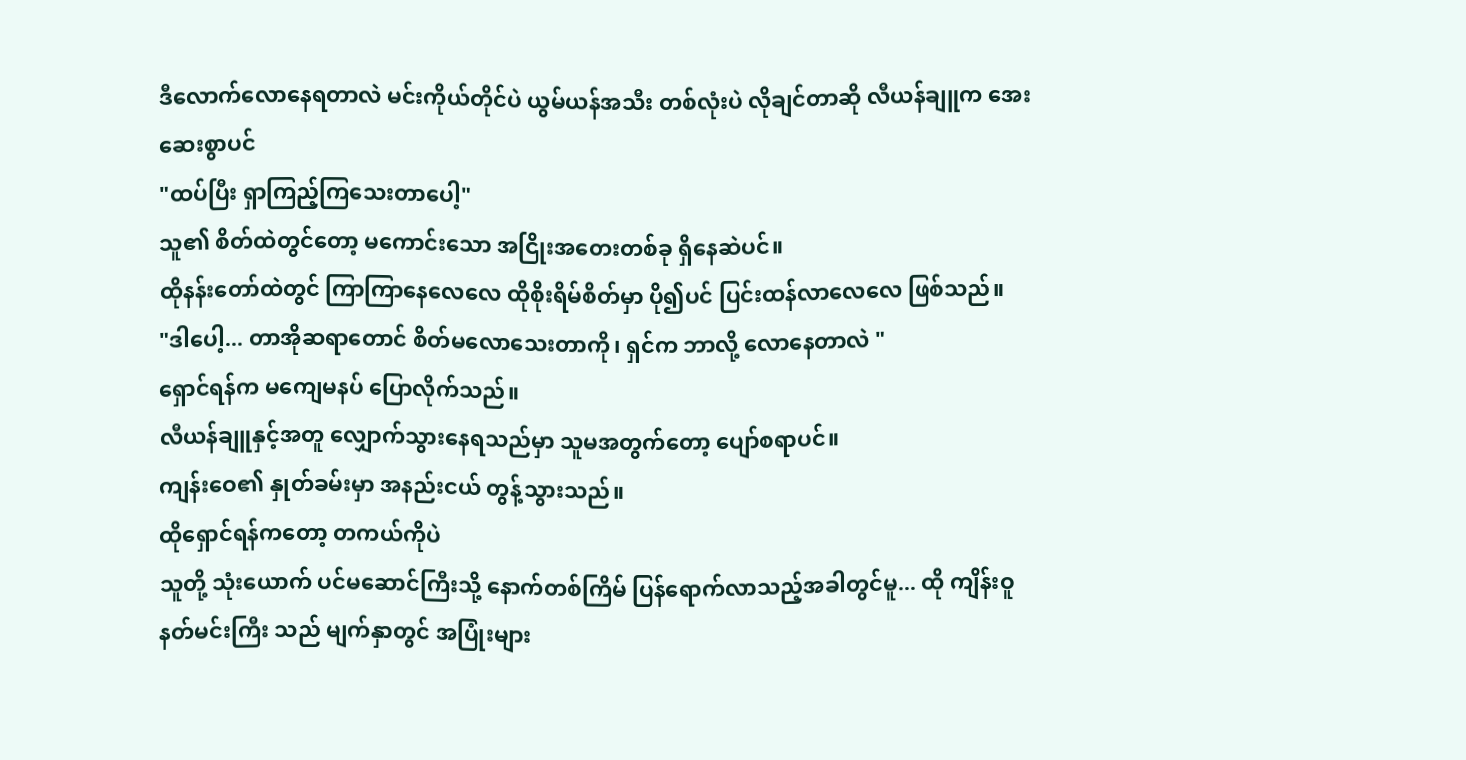ဒီလောက်လောနေရတာလဲ မင်းကိုယ်တိုင်ပဲ ယွမ်ယန်အသီး တစ်လုံးပဲ လိုချင်တာဆို လီယန်ချူက အေးဆေးစွာပင်
"ထပ်ပြီး ရှာကြည့်ကြသေးတာပေါ့"
သူ၏ စိတ်ထဲတွင်တော့ မကောင်းသော အငြိုးအတေးတစ်ခု ရှိနေဆဲပင်။
ထိုနန်းတော်ထဲတွင် ကြာကြာနေလေလေ ထိုစိုးရိမ်စိတ်မှာ ပို၍ပင် ပြင်းထန်လာလေလေ ဖြစ်သည်။
"ဒါပေါ့... တာအိုဆရာတောင် စိတ်မလောသေးတာကို၊ ရှင်က ဘာလို့ လောနေတာလဲ "
ရှောင်ရန်က မကျေမနပ် ပြောလိုက်သည်။
လီယန်ချူနှင့်အတူ လျှောက်သွားနေရသည်မှာ သူမအတွက်တော့ ပျော်စရာပင်။
ကျန်းဝေ၏ နှုတ်ခမ်းမှာ အနည်းငယ် တွန့်သွားသည်။
ထိုရှောင်ရန်ကတော့ တကယ်ကိုပဲ
သူတို့ သုံးယောက် ပင်မဆောင်ကြီးသို့ နောက်တစ်ကြိမ် ပြန်ရောက်လာသည့်အခါတွင်မူ... ထို ကျိန်းဝူနတ်မင်းကြီး သည် မျက်နှာတွင် အပြုံးများ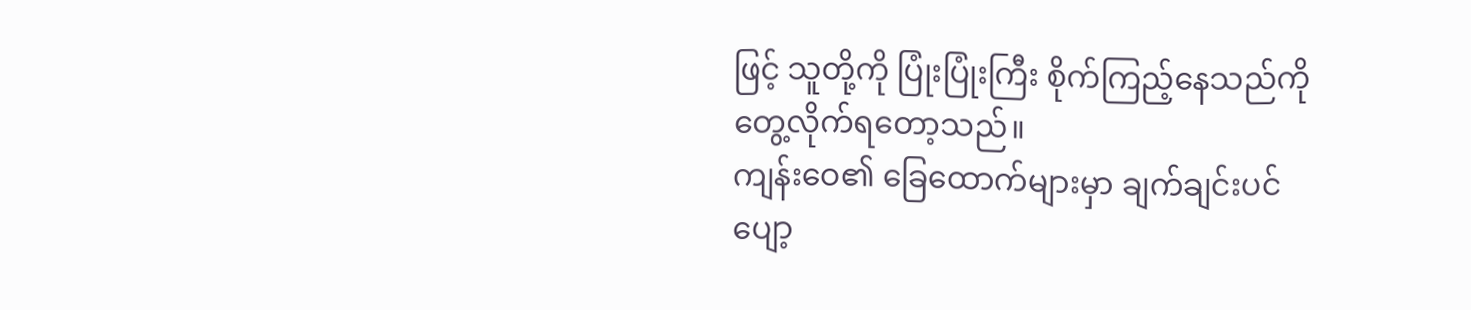ဖြင့် သူတို့ကို ပြုံးပြုံးကြီး စိုက်ကြည့်နေသည်ကို တွေ့လိုက်ရတော့သည်။
ကျန်းဝေ၏ ခြေထောက်များမှာ ချက်ချင်းပင် ပျော့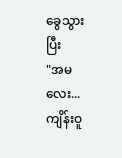ခွေသွားပြီး
"အမလေး... ကျိန်းဝူ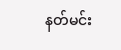နတ်မင်း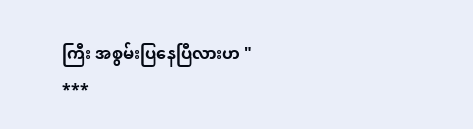ကြီး အစွမ်းပြနေပြီလားဟ "
***